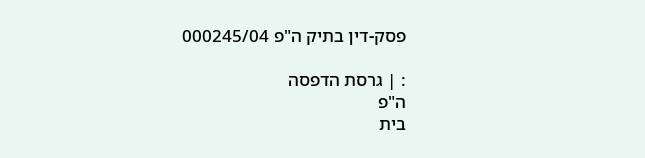פסק-דין בתיק ה"פ 000245/04

: | גרסת הדפסה
ה"פ
בית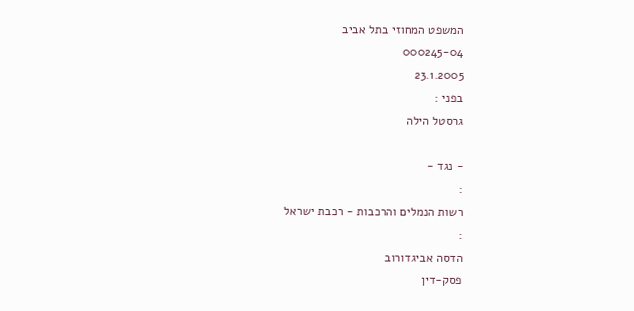המשפט המחוזי בתל אביב
000245-04
23.1.2005
בפני :
גרסטל הילה

- נגד -
:
רשות הנמלים והרכבות - רכבת ישראל
:
הדסה אביגדורוב
פסק-דין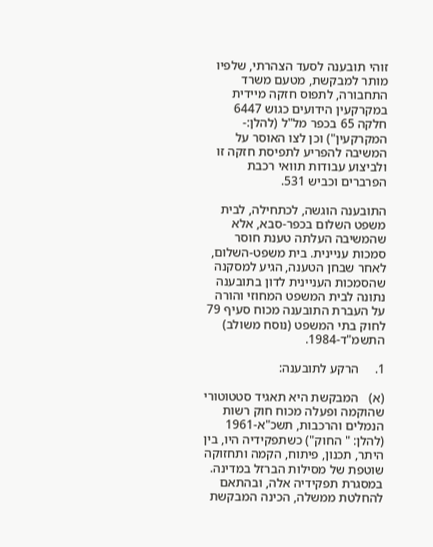זוהי תובענה לסעד הצהרתי, שלפיו מותר למבקשת, מטעם משרד התחבורה, לתפוס חזקה מיידית במקרקעין הידועים כגוש 6447 חלקה 65 בכפר מל"ל (להלן:- המקרקעין") וכן לצו האוסר על המשיבה להפריע לתפיסת חזקה זו ולביצוע עבודות תוואי רכבת הפרברים וכביש 531.

התובענה הוגשה, לכתחילה, לבית משפט השלום בכפר-סבא, אלא שהמשיבה העלתה טענת חוסר סמכות עניינית. בית משפט-השלום, לאחר שבחן הטענה, הגיע למסקנה שהסמכות העניינית לדון בתובענה נתונה לבית המשפט המחוזי והורה על העברת התובענה מכוח סעיף 79 לחוק בתי המשפט (נוסח משולב) התשמ"ד-1984.

1.     הרקע לתובענה:

(א)   המבקשת היא תאגיד סטטוטורי שהוקמה ופעלה מכוח חוק רשות הנמלים והרכבות, תשכ"א-1961 (להלן: " החוק") כשתפקידיה היו, בין היתר, תכנון, פיתוח, הקמה ותחזוקה שוטפת של מסילות הברזל במדינה. במסגרת תפקידיה אלה, ובהתאם להחלטת ממשלה, הכינה המבקשת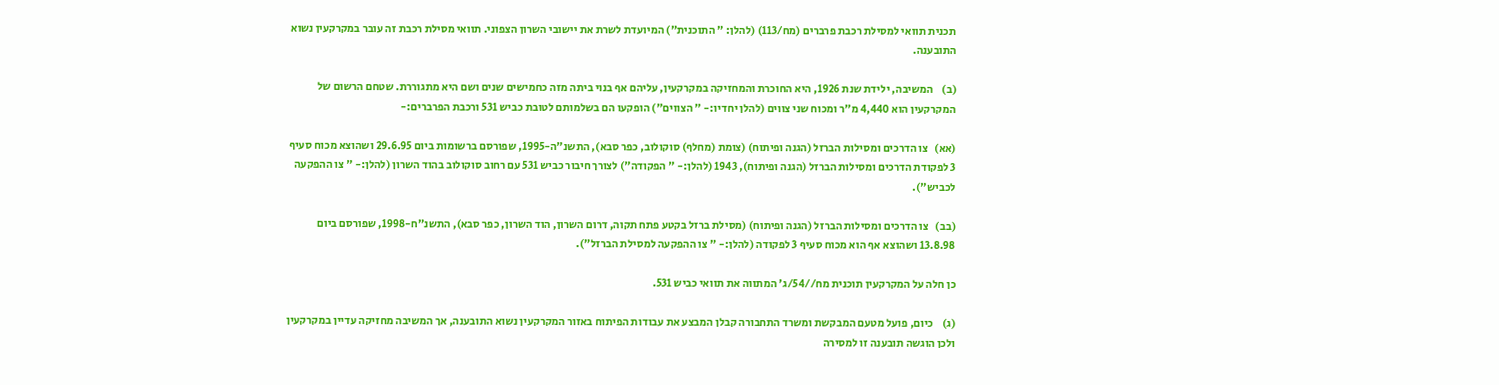תכנית תוואי למסילת רכבת פרברים (מח/113) (להלן: " התוכנית") המיועדת לשרת את יישובי השרון הצפוני. תוואי מסילת רכבת זה עובר במקרקעין נשוא התובענה.

(ב)    המשיבה, ילידת שנת 1926, היא החוכרת והמחזיקה במקרקעין, עליהם אף בנוי ביתה מזה כחמישים שנים ושם היא מתגוררת. שטחם הרשום של המקרקעין הוא 4,440 מ"ר ומכוח שני צווים (להלן יחדיו:- " הצווים") הופקעו הם בשלמותם לטובת כביש 531 ורכבת הפרברים:-

(אא)   צו הדרכים ומסילות הברזל (הגנה ופיתוח) (צומת (מחלף) סוקולוב, כפר סבא), התשנ"ה-1995, שפורסם ברשומות ביום 29.6.95 ושהוצא מכוח סעיף 3 לפקודת הדרכים ומסילות הברזל (הגנה ופיתוח), 1943 (להלן:- " הפקודה") לצורך חיבור כביש 531 עם רחוב סוקולוב בהוד השרון (להלן:- " צו ההפקעה לכביש").

(בב)   צו הדרכים ומסילות הברזל (הגנה ופיתוח) (מסילת ברזל בקטע פתח תקוה, דרום השרון, הוד השרון, כפר סבא), התשנ"ח-1998, שפורסם ביום 13.8.98 ושהוצא אף הוא מכוח סעיף 3 לפקודה (להלן:- " צו ההפקעה למסילת הברזל").

כן חלה על המקרקעין תוכנית מח//54/ג' המתווה את תוואי כביש 531.

(ג)    כיום, פועל מטעם המבקשת ומשרד התחבורה קבלן המבצע את עבודות הפיתוח באזור המקרקעין נשוא התובענה, אך המשיבה מחזיקה עדיין במקרקעין ולכן הוגשה תובענה זו למסירה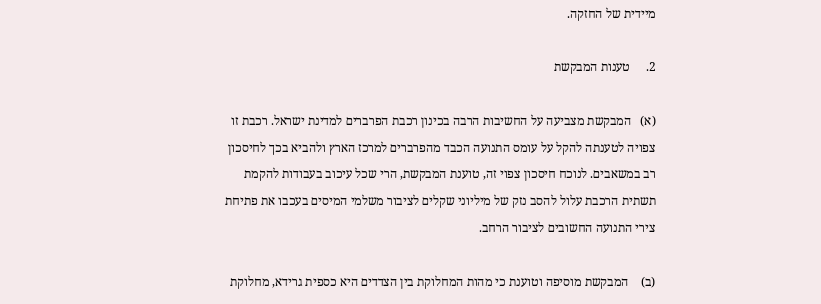מיידית של החזקה.

2.     טענות המבקשת

(א)   המבקשת מצביעה על החשיבות הרבה בכינון רכבת הפרברים למדינת ישראל. רכבת זו צפויה לטענתה להקל על עומס התנועה הכבד מהפרברים למרכז הארץ ולהביא בכך לחיסכון רב במשאבים. לנוכח חיסכון צפוי זה, טוענת המבקשת, הרי שכל עיכוב בעבודות להקמת תשתית הרכבת עלול להסב נזק של מיליוני שקלים לציבור משלמי המיסים בעכבו את פתיחת צירי התנועה החשובים לציבור הרחב.

(ב)    המבקשת מוסיפה וטוענת כי מהות המחלוקת בין הצדדים היא כספית גרידא, מחלוקת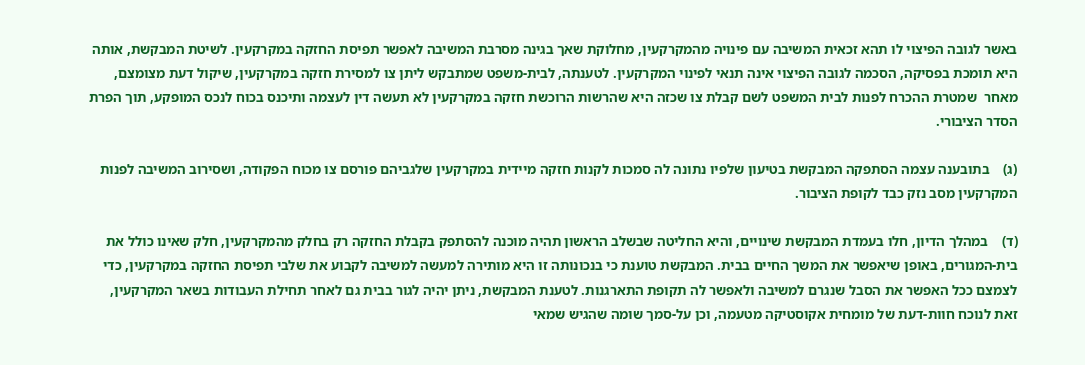באשר לגובה הפיצוי לו תהא זכאית המשיבה עם פינויה מהמקרקעין, מחלוקת שאך בגינה מסרבת המשיבה לאפשר תפיסת החזקה במקרקעין. לשיטת המבקשת, אותה היא תומכת בפסיקה, הסכמה לגובה הפיצוי אינה תנאי לפינוי המקרקעין. לטענתה, לבית-משפט שמתבקש ליתן צו למסירת חזקה במקרקעין, שיקול דעת מצומצם, מאחר  שמטרת ההכרח לפנות לבית המשפט לשם קבלת צו שכזה היא שהרשות הרוכשת חזקה במקרקעין לא תעשה דין לעצמה ותיכנס בכוח לנכס המופקע, תוך הפרת הסדר הציבורי.

(ג)    בתובענה עצמה הסתפקה המבקשת בטיעון שלפיו נתונה לה סמכות לקנות חזקה מיידית במקרקעין שלגביהם פורסם צו מכוח הפקודה, ושסירוב המשיבה לפנות המקרקעין מסב נזק כבד לקופת הציבור.

(ד)    במהלך הדיון, חלו בעמדת המבקשת שינויים, והיא החליטה שבשלב הראשון תהיה מוכנה להסתפק בקבלת החזקה רק בחלק מהמקרקעין, חלק שאינו כולל את בית-המגורים, באופן שיאפשר את המשך החיים בבית. המבקשת טוענת כי בנכונותה זו היא מותירה למעשה למשיבה לקבוע את שלבי תפיסת החזקה במקרקעין, כדי לצמצם ככל האפשר את הסבל שנגרם למשיבה ולאפשר לה תקופת התארגנות. לטענת המבקשת, ניתן יהיה לגור בבית גם לאחר תחילת העבודות בשאר המקרקעין, זאת לנוכח חוות-דעת של מומחית אקוסטיקה מטעמה, וכן על-סמך שומה שהגיש שמאי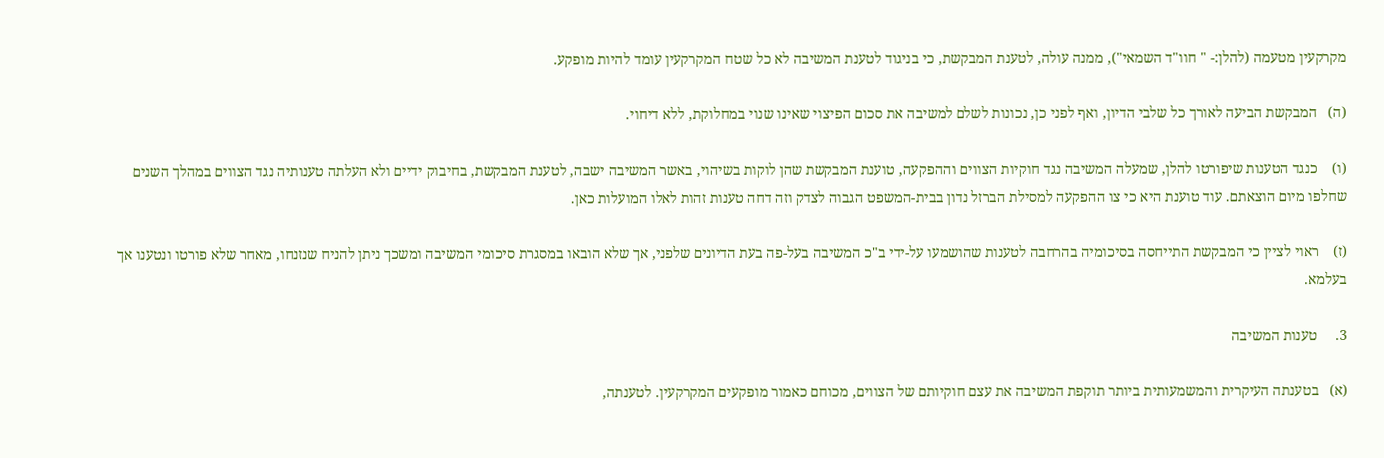מקרקעין מטעמה (להלן:- " חוו"ד השמאי"), ממנה עולה, לטענת המבקשת, כי בניגוד לטענת המשיבה לא כל שטח המקרקעין עומד להיות מופקע.

(ה)   המבקשת הביעה לאורך כל שלבי הדיון, ואף לפני כן, נכונות לשלם למשיבה את סכום הפיצוי שאינו שנוי במחלוקת, ללא דיחוי.

(ו)    כנגד הטענות שיפורטו להלן, שמעלה המשיבה נגד חוקיות הצווים וההפקעה, טוענת המבקשת שהן לוקות בשיהוי, באשר המשיבה ישבה, לטענת המבקשת, בחיבוק ידיים ולא העלתה טענותיה נגד הצווים במהלך השנים שחלפו מיום הוצאתם. עוד טוענת היא כי צו ההפקעה למסילת הברזל נדון בבית-המשפט הגבוה לצדק וזה דחה טענות זהות לאלו המועלות כאן.

(ז)    ראוי לציין כי המבקשת התייחסה בסיכומיה בהרחבה לטענות שהושמעו על-ידי ב"כ המשיבה בעל-פה בעת הדיונים שלפני, אך שלא הובאו במסגרת סיכומי המשיבה ומשכך ניתן להניח שנזנחו, מאחר שלא פורטו ונטענו אך בעלמא.

3.     טענות המשיבה

(א)   בטענתה העיקרית והמשמעותית ביותר תוקפת המשיבה את עצם חוקיותם של הצווים, מכוחם כאמור מופקעים המקרקעין. לטענתה,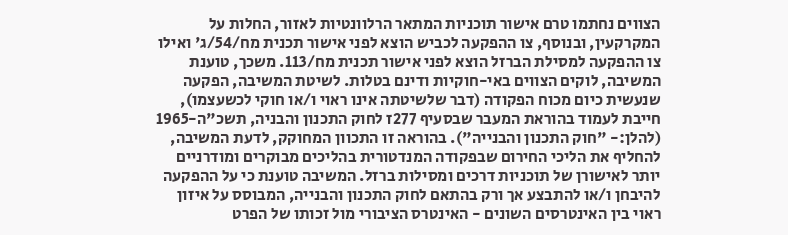הצווים נחתמו טרם אישור תוכניות המתאר הרלוונטיות לאזור, החלות על המקרקעין, ובנוסף, צו ההפקעה לכביש הוצא לפני אישור תכנית מח/54/ג' ואילו צו ההפקעה למסילת הברזל הוצא לפני אישור תכנית מח/113. משכך, טוענת המשיבה, לוקים הצווים באי-חוקיות ודינם בטלות. לשיטת המשיבה, הפקעה שנעשית כיום מכוח הפקודה (דבר שלשיטתה אינו ראוי ו/או חוקי לכשעצמו), חייבת לעמוד בהוראת המעבר שבסעיף 277ז לחוק התכנון והבניה, תשכ"ה-1965 (להלן:- "חוק התכנון והבנייה"). בהוראה זו התכוון המחוקק, לדעת המשיבה, להחליף את הליכי החירום שבפקודה המנדטורית בהליכים מבוקרים ומודרניים יותר לאישורן של תוכניות דרכים ומסילות ברזל. המשיבה טוענת כי על ההפקעה להיבחן ו/או להתבצע אך ורק בהתאם לחוק התכנון והבנייה, המבוסס על איזון ראוי בין האינטרסים השונים - האינטרס הציבורי מול זכותו של הפרט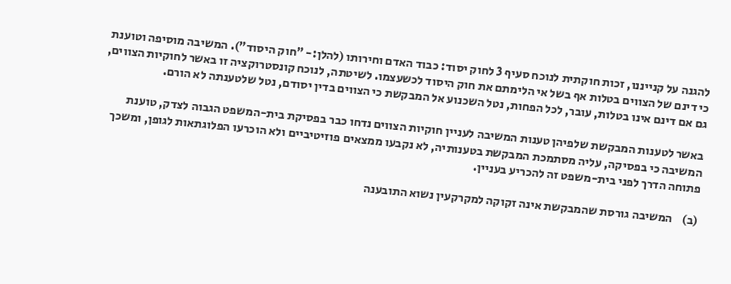להגנה על קנייננו, זכות חוקתית לנוכח סעיף 3 לחוק יסוד: כבוד האדם וחירותו (להלן:- "חוק היסוד"). המשיבה מוסיפה וטוענת כי דינם של הצווים בטלות אף בשל אי הלימתם את חוק היסוד לכשעצמו. לשיטתה, לנוכח קונסטרוקציה זו באשר לחוקיות הצווים, גם אם דינם אינו בטלות, עובר, לכל הפחות, נטל השכנוע אל המבקשת כי הצווים בדין יסודם, נטל שלטענתה לא הורם.

באשר לטענות המבקשת שלפיהן טענות המשיבה לעניין חוקיות הצווים נדחו כבר בפסיקת בית-המשפט הגבוה לצדק, טוענת המשיבה כי בפסיקה, עליה מסתמכת המבקשת בטענותיה, לא נקבעו ממצאים פוזיטיביים ולא הוכרעו הפלוגתאות לגופן, ומשכך פתוחה הדרך לפני בית-משפט זה להכריע בעניין.

(ב)    המשיבה גורסת שהמבקשת אינה זקוקה למקרקעין נשוא התובענה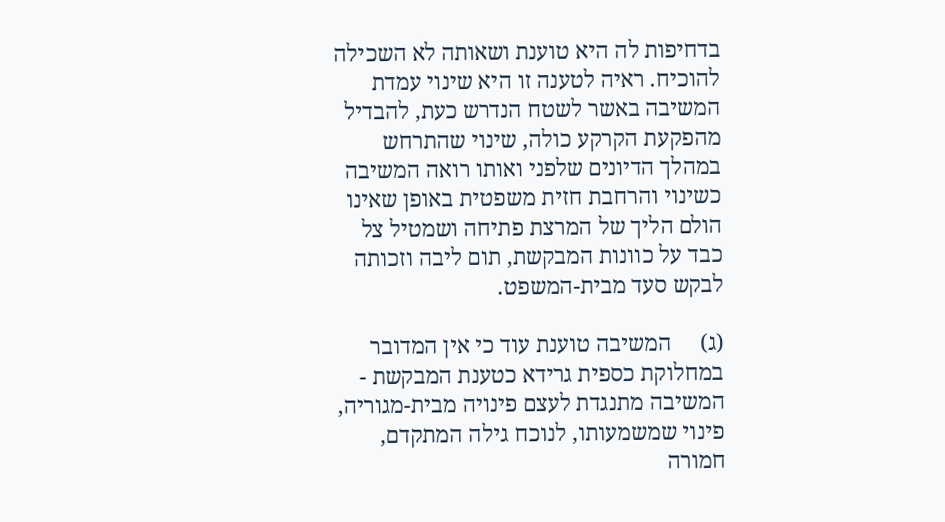בדחיפות לה היא טוענת ושאותה לא השכילה להוכיח. ראיה לטענה זו היא שינוי עמדת המשיבה באשר לשטח הנדרש כעת, להבדיל מהפקעת הקרקע כולה, שינוי שהתרחש במהלך הדיונים שלפני ואותו רואה המשיבה כשינוי והרחבת חזית משפטית באופן שאינו הולם הליך של המרצת פתיחה ושמטיל צל כבד על כוונות המבקשת, תום ליבה וזכותה לבקש סעד מבית-המשפט.

(ג)     המשיבה טוענת עוד כי אין המדובר במחלוקת כספית גרידא כטענת המבקשת - המשיבה מתנגדת לעצם פינויה מבית-מגוריה, פינוי שמשמעותו, לנוכח גילה המתקדם, חמורה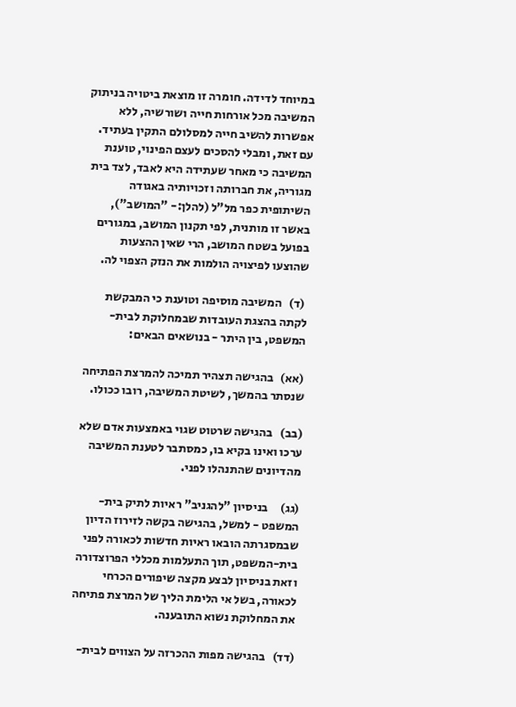במיוחד לדידה. חומרה זו מוצאת ביטויה בניתוק המשיבה מכל אורחות חייה ושורשיה, ללא אפשרות להשיב חייה למסלולם התקין בעתיד. עם זאת, ומבלי להסכים לעצם הפינוי, טוענת המשיבה כי מאחר שעתידה היא לאבד, לצד בית מגוריה, את חברותה וזכויותיה באגודה השיתופית כפר מל"ל (להלן:- "המושב"), באשר זו מותנית, לפי תקנון המושב, במגורים בפועל בשטח המושב, הרי שאין ההצעות שהוצעו לפיצויה הולמות את הנזק הצפוי לה.

 (ד)   המשיבה מוסיפה וטוענת כי המבקשת לקתה בהצגת העובדות שבמחלוקת לבית-המשפט, בין היתר - בנושאים הבאים:

(אא)   בהגישה תצהיר תמיכה להמרצת הפתיחה שנסתר בהמשך, לשיטת המשיבה, רובו ככולו.

(בב)   בהגישה שרטוט שגוי באמצעות אדם שלא ערכו ואינו בקיא בו, כמסתבר לטענת המשיבה מהדיונים שהתנהלו לפני.

(גג)     בניסיון "להגניב" ראיות לתיק בית-המשפט - למשל, בהגישה בקשה לזירוז הדיון שבמסגרתה הובאו ראיות חדשות לכאורה לפני בית-המשפט, תוך התעלמות מכללי הפרוצדורה וזאת בניסיון לבצע מקצה שיפורים הכרחי לכאורה, בשל אי הלימת הליך של המרצת פתיחה את המחלוקת נשוא התובענה.

(דד)   בהגישה מפות ההכרזה על הצווים לבית-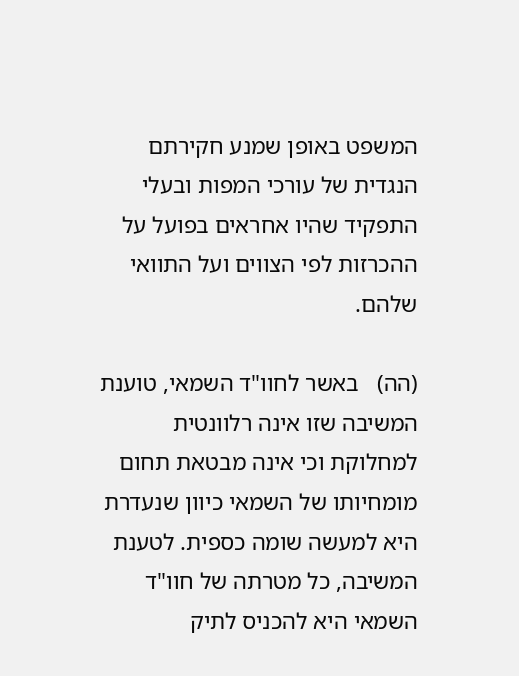המשפט באופן שמנע חקירתם הנגדית של עורכי המפות ובעלי התפקיד שהיו אחראים בפועל על ההכרזות לפי הצווים ועל התוואי שלהם.

(הה)   באשר לחוו"ד השמאי, טוענת המשיבה שזו אינה רלוונטית למחלוקת וכי אינה מבטאת תחום מומחיותו של השמאי כיוון שנעדרת היא למעשה שומה כספית. לטענת המשיבה, כל מטרתה של חוו"ד השמאי היא להכניס לתיק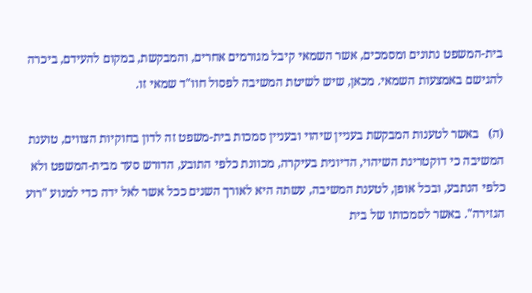בית-המשפט נתונים ומסמכים, אשר השמאי קיבל מגורמים אחרים, והמבקשת, במקום להעידם, ביכרה להגישם באמצעות השמאי. מכאן, שיש לשיטת המשיבה לפסול חוו"ד שמאי זו.

(ה)   באשר לטענות המבקשת בעניין שיהוי ובעניין סמכות בית-משפט זה לדון בחוקיות הצווים, טוענת המשיבה כי דוקטרינת השיהוי, הדיונית בעיקרה, מכוונת כלפי התובע, הדורש סעד מבית-המשפט ולא כלפי הנתבע, ובכל אופן, לטענת המשיבה, עשתה היא לאורך השנים ככל אשר לאל ידה כדי למנוע "רוע הגזירה". באשר לסמכותו של בית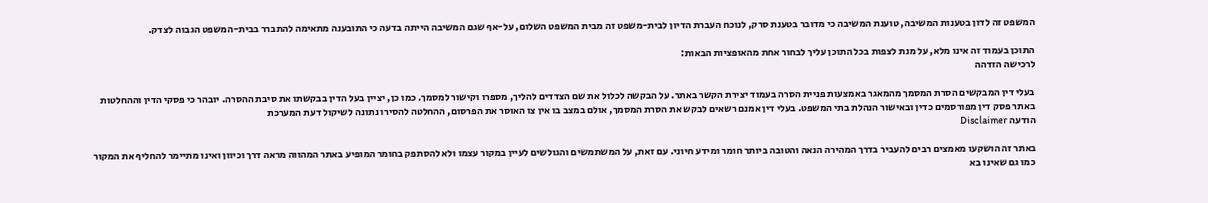המשפט זה לדון בטענות המשיבה, טוענת המשיבה כי מדובר בטענת סרק, לנוכח העברת הדיון לבית-משפט זה מבית המשפט השלום, על-אף שגם המשיבה הייתה בדעה כי התובענה מתאימה להתברר בבית-המשפט הגבוה לצדק.

התוכן בעמוד זה אינו מלא, על מנת לצפות בכל התוכן עליך לבחור אחת מהאופציות הבאות:
לרכישה הזדהה

בעלי דין המבקשים הסרת המסמך מהמאגר באמצעות פניית הסרה בעמוד יצירת הקשר באתר. על הבקשה לכלול את שם הצדדים להליך, מספרו וקישור למסמך. כמו כן, יציין בעל הדין בבקשתו את סיבת ההסרה. יובהר כי פסקי הדין וההחלטות באתר פסק דין מפורסמים כדין ובאישור הנהלת בתי המשפט. בעלי דין אמנם רשאים לבקש את הסרת המסמך, אולם במצב בו אין צו האוסר את הפרסום, ההחלטה להסירו נתונה לשיקול דעת המערכת
הודעה Disclaimer

באתר זה הושקעו מאמצים רבים להעביר בדרך המהירה הנאה והטובה ביותר חומר ומידע חיוני. עם זאת, על המשתמשים והגולשים לעיין במקור עצמו ולא להסתפק בחומר המופיע באתר המהווה מראה דרך וכיוון ואינו מתיימר להחליף את המקור כמו גם שאינו בא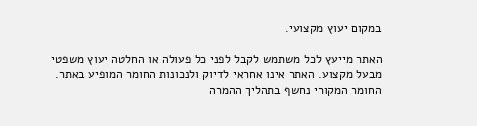במקום יעוץ מקצועי.

האתר מייעץ לכל משתמש לקבל לפני כל פעולה או החלטה יעוץ משפטי מבעל מקצוע. האתר אינו אחראי לדיוק ולנכונות החומר המופיע באתר. החומר המקורי נחשף בתהליך ההמרה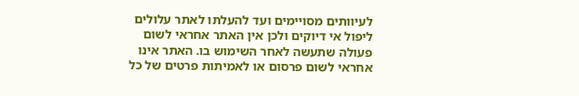לעיוותים מסויימים ועד להעלתו לאתר עלולים ליפול אי דיוקים ולכן אין האתר אחראי לשום פעולה שתעשה לאחר השימוש בו. האתר אינו אחראי לשום פרסום או לאמיתות פרטים של כל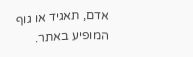אדם, תאגיד או גוף המופיע באתר.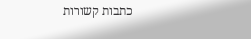כתבות קשורות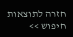חזרה לתוצאות חיפוש >>